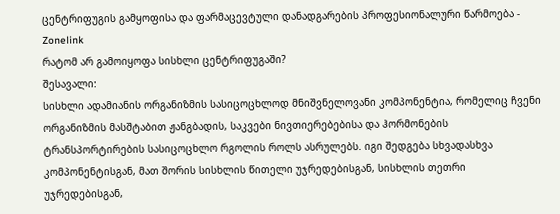ცენტრიფუგის გამყოფისა და ფარმაცევტული დანადგარების პროფესიონალური წარმოება - Zonelink
რატომ არ გამოიყოფა სისხლი ცენტრიფუგაში?
შესავალი:
სისხლი ადამიანის ორგანიზმის სასიცოცხლოდ მნიშვნელოვანი კომპონენტია, რომელიც ჩვენი ორგანიზმის მასშტაბით ჟანგბადის, საკვები ნივთიერებებისა და ჰორმონების ტრანსპორტირების სასიცოცხლო რგოლის როლს ასრულებს. იგი შედგება სხვადასხვა კომპონენტისგან, მათ შორის სისხლის წითელი უჯრედებისგან, სისხლის თეთრი უჯრედებისგან,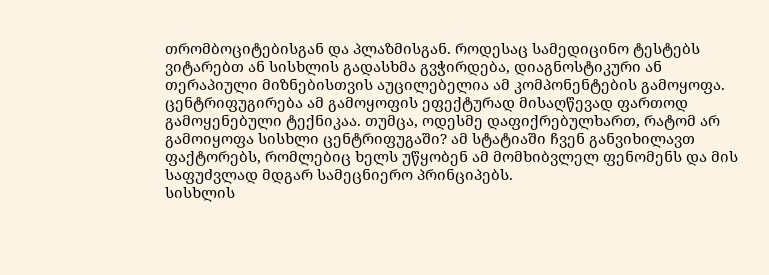თრომბოციტებისგან და პლაზმისგან. როდესაც სამედიცინო ტესტებს ვიტარებთ ან სისხლის გადასხმა გვჭირდება, დიაგნოსტიკური ან თერაპიული მიზნებისთვის აუცილებელია ამ კომპონენტების გამოყოფა. ცენტრიფუგირება ამ გამოყოფის ეფექტურად მისაღწევად ფართოდ გამოყენებული ტექნიკაა. თუმცა, ოდესმე დაფიქრებულხართ, რატომ არ გამოიყოფა სისხლი ცენტრიფუგაში? ამ სტატიაში ჩვენ განვიხილავთ ფაქტორებს, რომლებიც ხელს უწყობენ ამ მომხიბვლელ ფენომენს და მის საფუძვლად მდგარ სამეცნიერო პრინციპებს.
სისხლის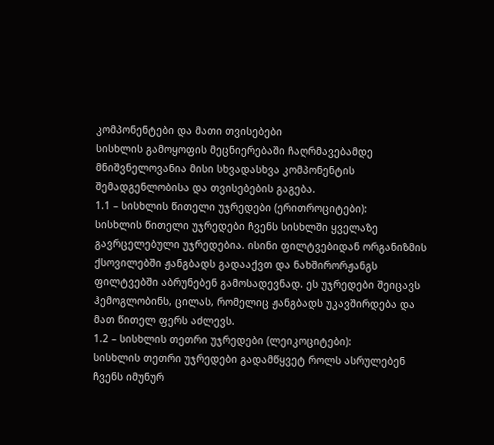კომპონენტები და მათი თვისებები
სისხლის გამოყოფის მეცნიერებაში ჩაღრმავებამდე მნიშვნელოვანია მისი სხვადასხვა კომპონენტის შემადგენლობისა და თვისებების გაგება.
1.1 – სისხლის წითელი უჯრედები (ერითროციტები):
სისხლის წითელი უჯრედები ჩვენს სისხლში ყველაზე გავრცელებული უჯრედებია. ისინი ფილტვებიდან ორგანიზმის ქსოვილებში ჟანგბადს გადააქვთ და ნახშირორჟანგს ფილტვებში აბრუნებენ გამოსადევნად. ეს უჯრედები შეიცავს ჰემოგლობინს, ცილას, რომელიც ჟანგბადს უკავშირდება და მათ წითელ ფერს აძლევს.
1.2 – სისხლის თეთრი უჯრედები (ლეიკოციტები):
სისხლის თეთრი უჯრედები გადამწყვეტ როლს ასრულებენ ჩვენს იმუნურ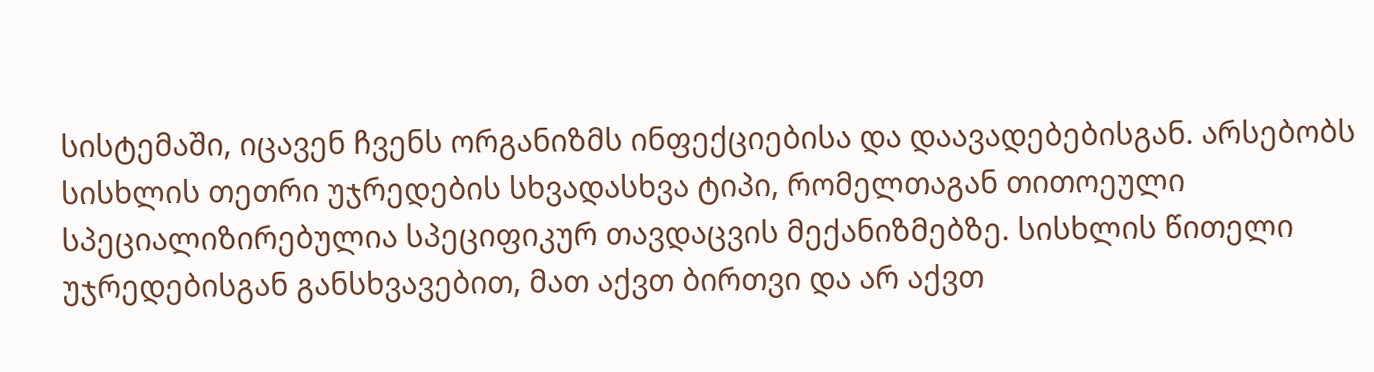სისტემაში, იცავენ ჩვენს ორგანიზმს ინფექციებისა და დაავადებებისგან. არსებობს სისხლის თეთრი უჯრედების სხვადასხვა ტიპი, რომელთაგან თითოეული სპეციალიზირებულია სპეციფიკურ თავდაცვის მექანიზმებზე. სისხლის წითელი უჯრედებისგან განსხვავებით, მათ აქვთ ბირთვი და არ აქვთ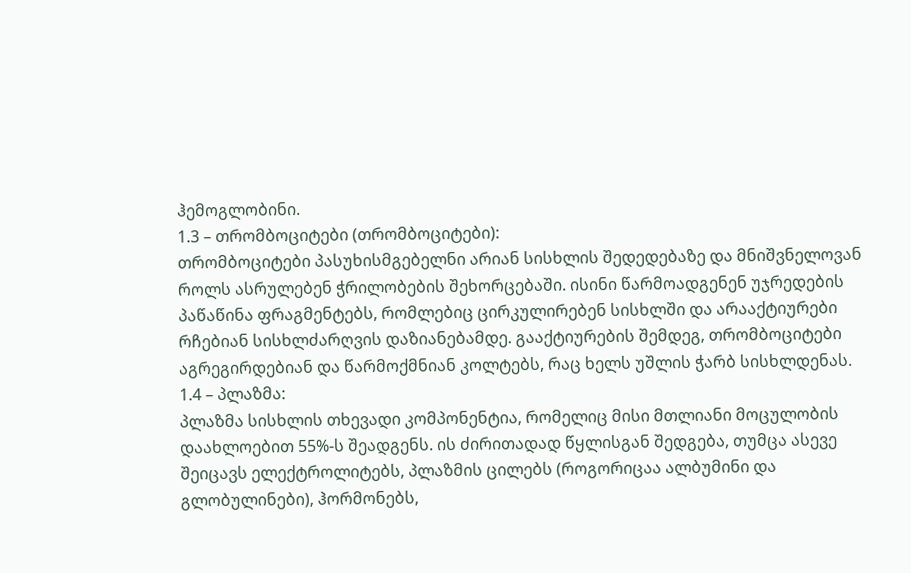ჰემოგლობინი.
1.3 – თრომბოციტები (თრომბოციტები):
თრომბოციტები პასუხისმგებელნი არიან სისხლის შედედებაზე და მნიშვნელოვან როლს ასრულებენ ჭრილობების შეხორცებაში. ისინი წარმოადგენენ უჯრედების პაწაწინა ფრაგმენტებს, რომლებიც ცირკულირებენ სისხლში და არააქტიურები რჩებიან სისხლძარღვის დაზიანებამდე. გააქტიურების შემდეგ, თრომბოციტები აგრეგირდებიან და წარმოქმნიან კოლტებს, რაც ხელს უშლის ჭარბ სისხლდენას.
1.4 – პლაზმა:
პლაზმა სისხლის თხევადი კომპონენტია, რომელიც მისი მთლიანი მოცულობის დაახლოებით 55%-ს შეადგენს. ის ძირითადად წყლისგან შედგება, თუმცა ასევე შეიცავს ელექტროლიტებს, პლაზმის ცილებს (როგორიცაა ალბუმინი და გლობულინები), ჰორმონებს,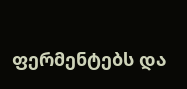ფერმენტებს და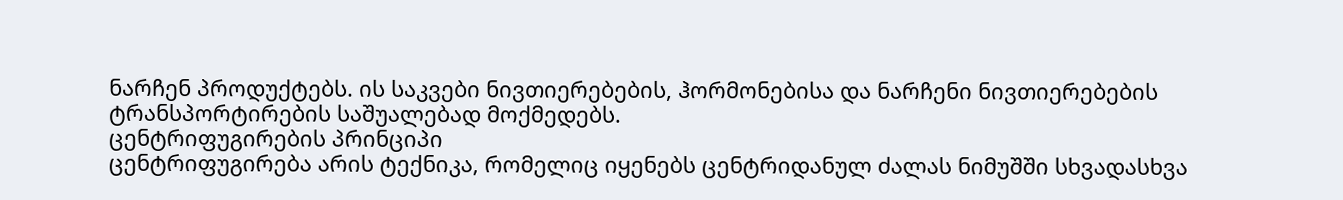ნარჩენ პროდუქტებს. ის საკვები ნივთიერებების, ჰორმონებისა და ნარჩენი ნივთიერებების ტრანსპორტირების საშუალებად მოქმედებს.
ცენტრიფუგირების პრინციპი
ცენტრიფუგირება არის ტექნიკა, რომელიც იყენებს ცენტრიდანულ ძალას ნიმუშში სხვადასხვა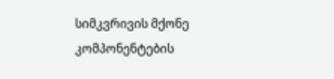სიმკვრივის მქონე კომპონენტების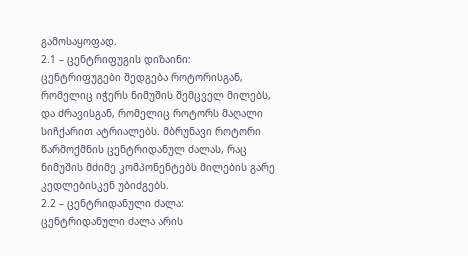გამოსაყოფად.
2.1 – ცენტრიფუგის დიზაინი:
ცენტრიფუგები შედგება როტორისგან, რომელიც იჭერს ნიმუშის შემცველ მილებს, და ძრავისგან, რომელიც როტორს მაღალი სიჩქარით ატრიალებს. მბრუნავი როტორი წარმოქმნის ცენტრიდანულ ძალას, რაც ნიმუშის მძიმე კომპონენტებს მილების გარე კედლებისკენ უბიძგებს.
2.2 – ცენტრიდანული ძალა:
ცენტრიდანული ძალა არის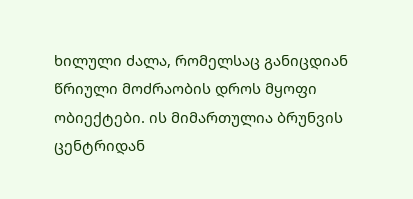ხილული ძალა, რომელსაც განიცდიან წრიული მოძრაობის დროს მყოფი ობიექტები. ის მიმართულია ბრუნვის ცენტრიდან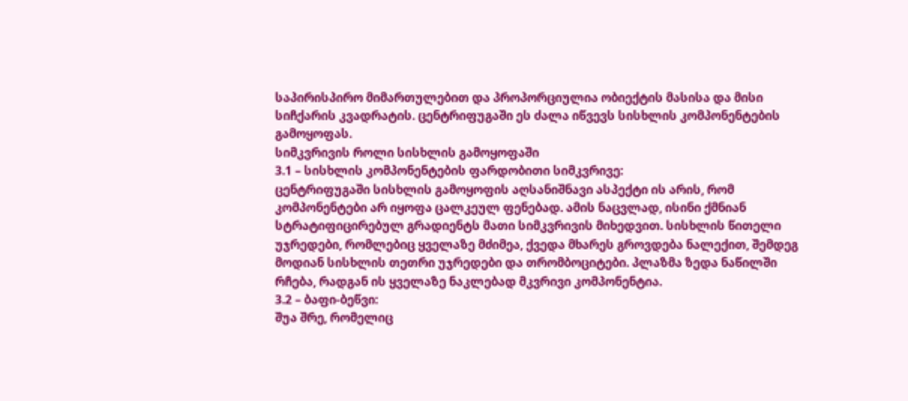საპირისპირო მიმართულებით და პროპორციულია ობიექტის მასისა და მისი სიჩქარის კვადრატის. ცენტრიფუგაში ეს ძალა იწვევს სისხლის კომპონენტების გამოყოფას.
სიმკვრივის როლი სისხლის გამოყოფაში
3.1 – სისხლის კომპონენტების ფარდობითი სიმკვრივე:
ცენტრიფუგაში სისხლის გამოყოფის აღსანიშნავი ასპექტი ის არის, რომ კომპონენტები არ იყოფა ცალკეულ ფენებად. ამის ნაცვლად, ისინი ქმნიან სტრატიფიცირებულ გრადიენტს მათი სიმკვრივის მიხედვით. სისხლის წითელი უჯრედები, რომლებიც ყველაზე მძიმეა, ქვედა მხარეს გროვდება ნალექით, შემდეგ მოდიან სისხლის თეთრი უჯრედები და თრომბოციტები. პლაზმა ზედა ნაწილში რჩება, რადგან ის ყველაზე ნაკლებად მკვრივი კომპონენტია.
3.2 – ბაფი-ბეწვი:
შუა შრე, რომელიც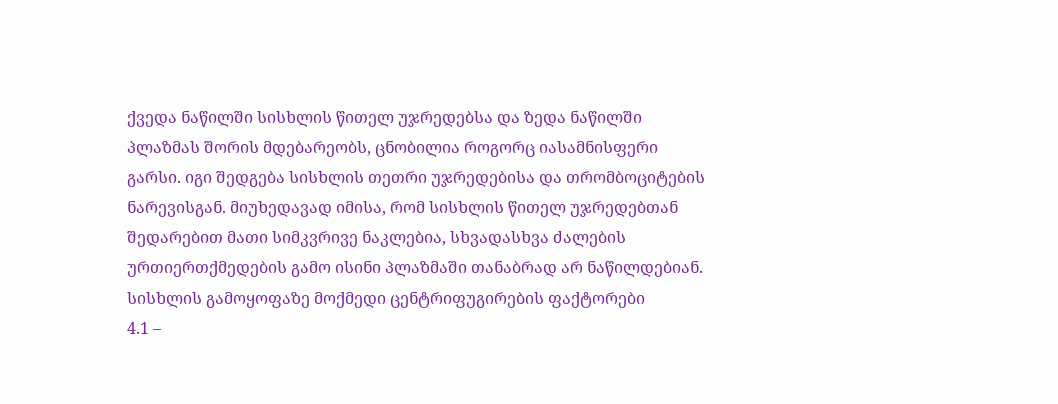ქვედა ნაწილში სისხლის წითელ უჯრედებსა და ზედა ნაწილში პლაზმას შორის მდებარეობს, ცნობილია როგორც იასამნისფერი გარსი. იგი შედგება სისხლის თეთრი უჯრედებისა და თრომბოციტების ნარევისგან. მიუხედავად იმისა, რომ სისხლის წითელ უჯრედებთან შედარებით მათი სიმკვრივე ნაკლებია, სხვადასხვა ძალების ურთიერთქმედების გამო ისინი პლაზმაში თანაბრად არ ნაწილდებიან.
სისხლის გამოყოფაზე მოქმედი ცენტრიფუგირების ფაქტორები
4.1 –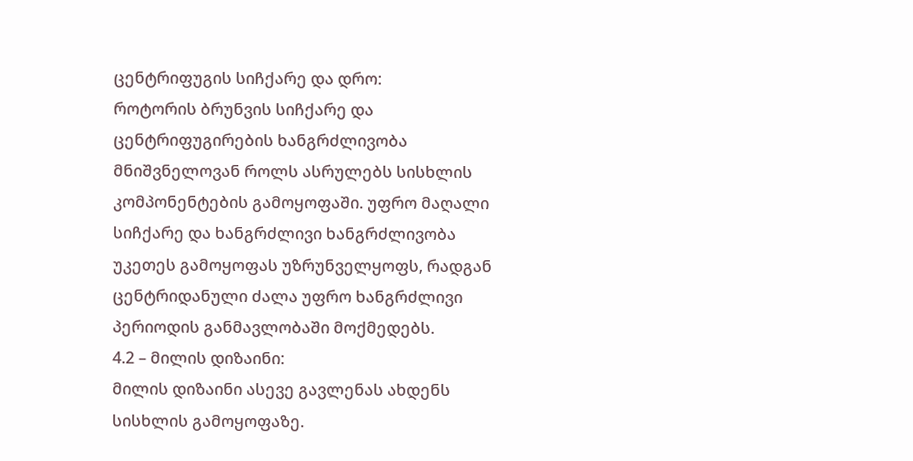ცენტრიფუგის სიჩქარე და დრო:
როტორის ბრუნვის სიჩქარე და ცენტრიფუგირების ხანგრძლივობა მნიშვნელოვან როლს ასრულებს სისხლის კომპონენტების გამოყოფაში. უფრო მაღალი სიჩქარე და ხანგრძლივი ხანგრძლივობა უკეთეს გამოყოფას უზრუნველყოფს, რადგან ცენტრიდანული ძალა უფრო ხანგრძლივი პერიოდის განმავლობაში მოქმედებს.
4.2 – მილის დიზაინი:
მილის დიზაინი ასევე გავლენას ახდენს სისხლის გამოყოფაზე.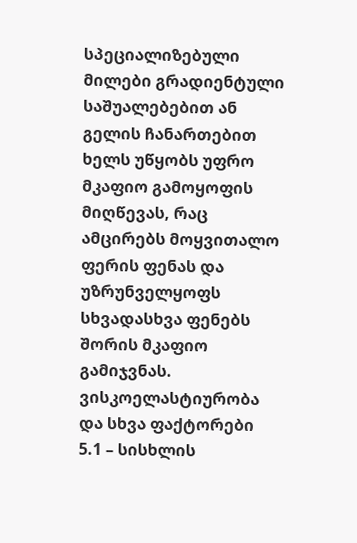სპეციალიზებული მილები გრადიენტული საშუალებებით ან გელის ჩანართებით ხელს უწყობს უფრო მკაფიო გამოყოფის მიღწევას, რაც ამცირებს მოყვითალო ფერის ფენას და უზრუნველყოფს სხვადასხვა ფენებს შორის მკაფიო გამიჯვნას.
ვისკოელასტიურობა და სხვა ფაქტორები
5.1 – სისხლის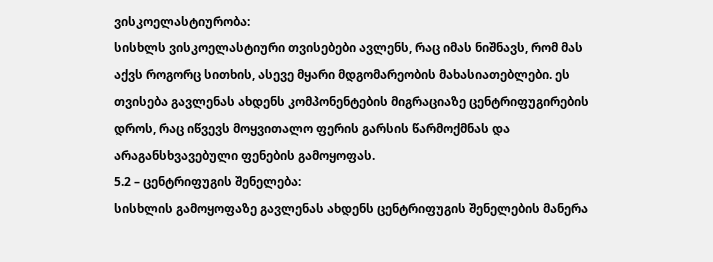ვისკოელასტიურობა:
სისხლს ვისკოელასტიური თვისებები ავლენს, რაც იმას ნიშნავს, რომ მას აქვს როგორც სითხის, ასევე მყარი მდგომარეობის მახასიათებლები. ეს თვისება გავლენას ახდენს კომპონენტების მიგრაციაზე ცენტრიფუგირების დროს, რაც იწვევს მოყვითალო ფერის გარსის წარმოქმნას და არაგანსხვავებული ფენების გამოყოფას.
5.2 – ცენტრიფუგის შენელება:
სისხლის გამოყოფაზე გავლენას ახდენს ცენტრიფუგის შენელების მანერა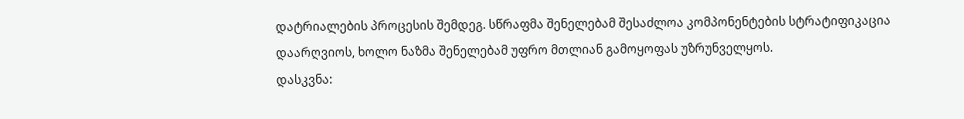დატრიალების პროცესის შემდეგ. სწრაფმა შენელებამ შესაძლოა კომპონენტების სტრატიფიკაცია დაარღვიოს, ხოლო ნაზმა შენელებამ უფრო მთლიან გამოყოფას უზრუნველყოს.
დასკვნა: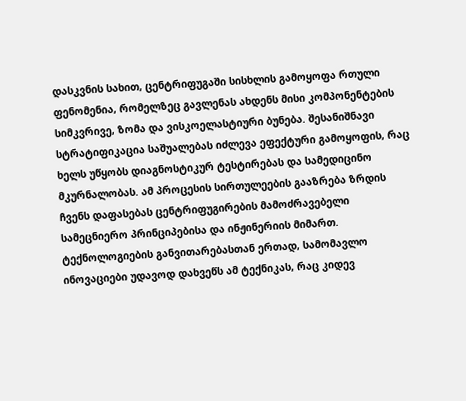დასკვნის სახით, ცენტრიფუგაში სისხლის გამოყოფა რთული ფენომენია, რომელზეც გავლენას ახდენს მისი კომპონენტების სიმკვრივე, ზომა და ვისკოელასტიური ბუნება. შესანიშნავი სტრატიფიკაცია საშუალებას იძლევა ეფექტური გამოყოფის, რაც ხელს უწყობს დიაგნოსტიკურ ტესტირებას და სამედიცინო მკურნალობას. ამ პროცესის სირთულეების გააზრება ზრდის ჩვენს დაფასებას ცენტრიფუგირების მამოძრავებელი სამეცნიერო პრინციპებისა და ინჟინერიის მიმართ. ტექნოლოგიების განვითარებასთან ერთად, სამომავლო ინოვაციები უდავოდ დახვეწს ამ ტექნიკას, რაც კიდევ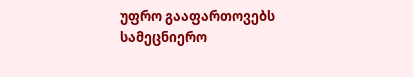უფრო გააფართოვებს სამეცნიერო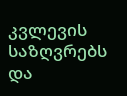კვლევის საზღვრებს და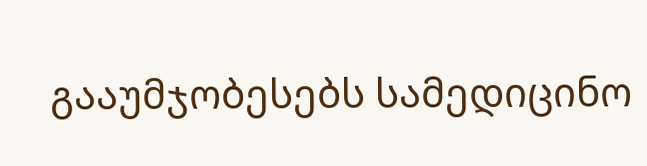გააუმჯობესებს სამედიცინო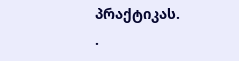პრაქტიკას.
.